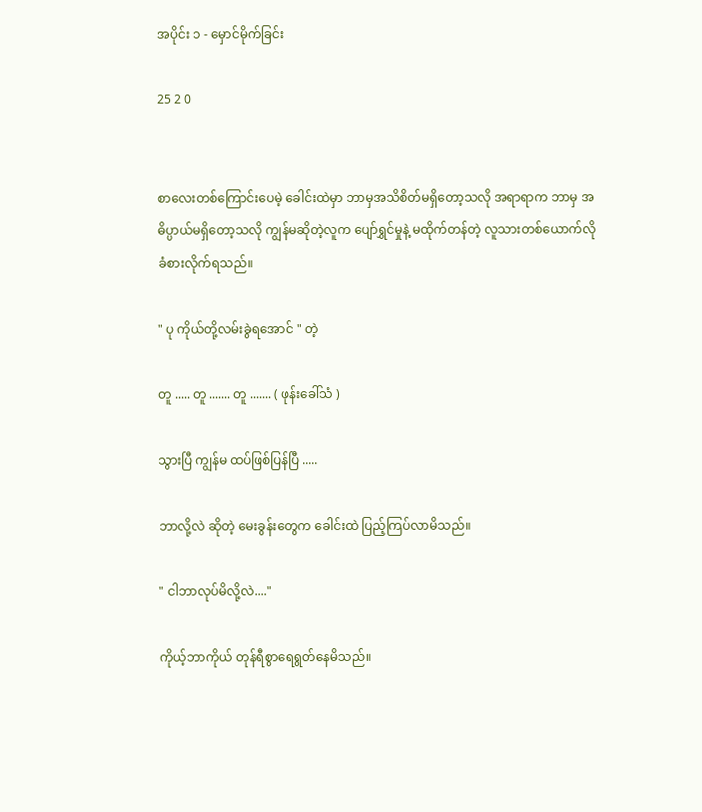အပိုင်း ၁ - မှောင်မိုက်ခြင်း

25 2 0


စာလေးတစ်ကြောင်းပေမဲ့ ခေါင်းထဲမှာ ဘာမှအသိစိတ်မရှိတော့သလို အရာရာက ဘာမှ အဓိပ္ပာယ်မရှိတော့သလို ကျွန်မဆိုတဲ့လူက ပျော်ရွှင်မှုနဲ့ မထိုက်တန်တဲ့ လူသားတစ်ယောက်လို ခံစားလိုက်ရသည်။

" ပု ကိုယ်တို့လမ်းခွဲရအောင် " တဲ့

တူ ..... တူ ....... တူ ....... ( ဖုန်းခေါ်သံ )

သွားပြီ ကျွန်မ ထပ်ဖြစ်ပြန်ပြီ .....

ဘာလို့လဲ ဆိုတဲ့ မေးခွန်းတွေက ခေါင်းထဲ ပြည့်ကြပ်လာမိသည်။

" ငါဘာလုပ်မိလို့လဲ...."

ကိုယ့်ဘာကိုယ် တုန်ရီစွာရေရွတ်နေမိသည်။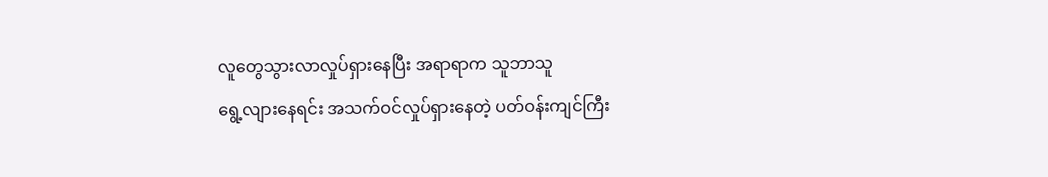လူတွေသွားလာလှုပ်ရှားနေပြီး အရာရာက သူဘာသူ
ရွေ့လျားနေရင်း အသက်ဝင်လှုပ်ရှားနေတဲ့ ပတ်ဝန်းကျင်ကြီး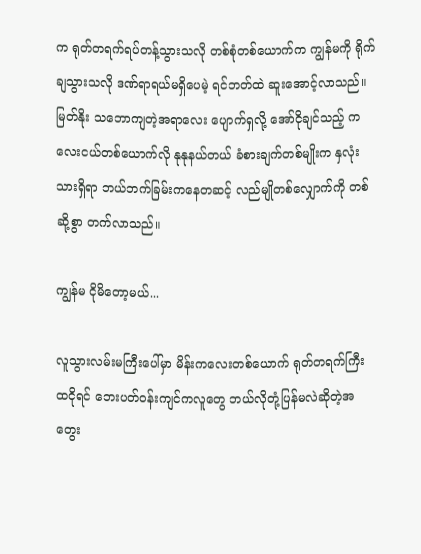က ရုတ်တရက်ရပ်တန့်သွားသလို တစ်စုံတစ်ယောက်က ကျွန်မကို ရိုက်ချသွားသလို ဒဏ်ရာရယ်မရှိပေမဲ့ ရင်ဘတ်ထဲ ဆူးအောင့်လာသည်။ မြတ်နိုး သဘောကျတဲ့အရာလေး ပျောက်ရှလို့ အော်ငိုချင်သည့် ကလေးငယ်တစ်ယောက်လို နုနုနယ်တယ် ခံစားချက်တစ်မျိုးက နှလုံးသားရှိရာ ဘယ်ဘက်ခြမ်းကနေတဆင့် လည်မျိုတစ်လျှောက်ကို တစ်ဆို့စွာ တက်လာသည်။

ကျွန်မ ငိုမိတော့မယ်...

လူသွားလမ်းမကြီးပေါ်မှာ မိန်းကလေးတစ်ယောက် ရုတ်တရက်ကြီးထငိုရင် ဘေးပတ်ဝန်းကျင်ကလူတွေ ဘယ်လိုတုံ့ပြန်မလဲဆိုတဲ့အတွေး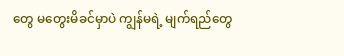တွေ မတွေးမိခင်မှာပဲ ကျွန်မရဲ့ မျက်ရည်တွေ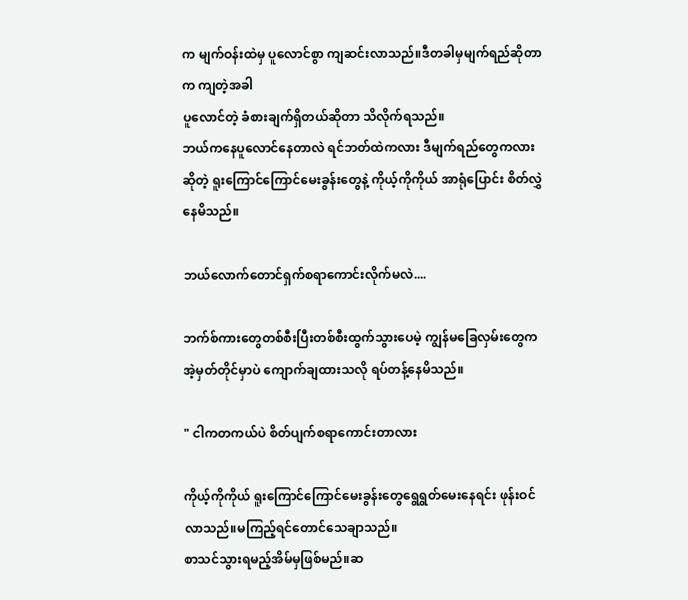က မျက်ဝန်းထဲမှ ပူလောင်စွာ ကျဆင်းလာသည်။ဒီတခါမှမျက်ရည်ဆိုတာက ကျတဲ့အခါ
ပူလောင်တဲ့ ခံစားချက်ရှိတယ်ဆိုတာ သိလိုက်ရသည်။
ဘယ်ကနေပူလောင်နေတာလဲ ရင်ဘတ်ထဲကလား ဒီမျက်ရည်တွေကလား ဆိုတဲ့ ရူးကြောင်ကြောင်မေးခွန်းတွေနဲ့ ကိုယ့်ကိုကိုယ် အာရုံပြောင်း စိတ်လွှဲနေမိသည်။

ဘယ်လောက်တောင်ရှက်စရာကောင်းလိုက်မလဲ....

ဘက်စ်ကားတွေတစ်စီးပြီးတစ်စီးထွက်သွားပေမဲ့ ကျွန်မခြေလှမ်းတွေက အဲ့မှတ်တိုင်မှာပဲ ကျောက်ချထားသလို ရပ်တန့်နေမိသည်။

" ငါကတကယ်ပဲ စိတ်ပျက်စရာကောင်းတာလား

ကိုယ့်ကိုကိုယ် ရူးကြောင်ကြောင်မေးခွန်းတွေရွေရွတ်မေးနေရင်း ဖုန်းဝင်လာသည်။မကြည့်ရင်တောင်သေချာသည်။
စာသင်သွားရမည့်အိမ်မှဖြစ်မည်။ဆ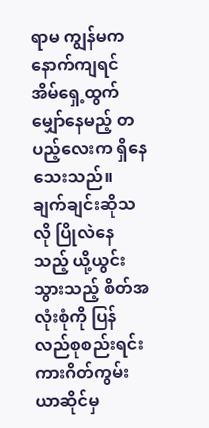ရာမ ကျွန်မကနောက်ကျရင် အိမ်ရှေ့ထွက် မျှော်နေမည့် တပည့်လေးက ရှိနေသေးသည်။ ချက်ချင်းဆိုသလို ပြိုလဲနေသည့် ယို့ယွင်းသွားသည့် စိတ်အလုံးစုံကို ပြန်လည်စုစည်းရင်း ကားဂိတ်ကွမ်းယာဆိုင်မှ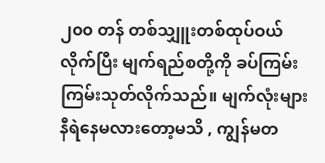၂၀၀ တန် တစ်သျှူးတစ်ထုပ်ဝယ်လိုက်ပြီး မျက်ရည်စတို့ကို ခပ်ကြမ်းကြမ်းသုတ်လိုက်သည်။ မျက်လုံးများနီရဲနေမလားတော့မသိ , ကျွန်မတ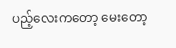ပည့်လေးကတော့ မေးတော့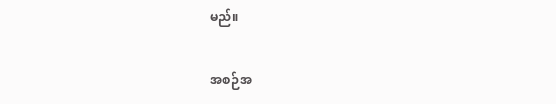မည်။

အစဉ်အ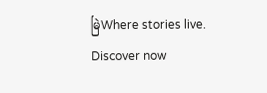မြဲWhere stories live. Discover now